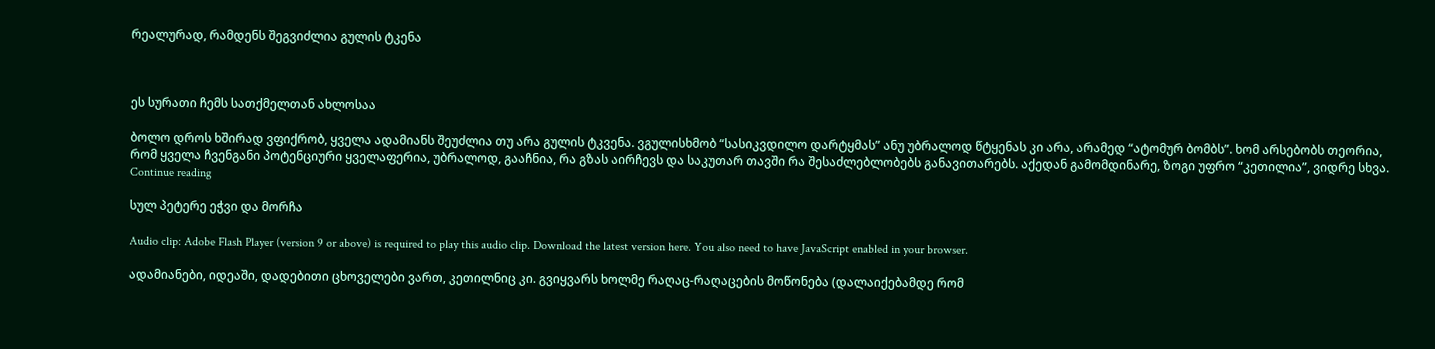რეალურად, რამდენს შეგვიძლია გულის ტკენა



ეს სურათი ჩემს სათქმელთან ახლოსაა

ბოლო დროს ხშირად ვფიქრობ, ყველა ადამიანს შეუძლია თუ არა გულის ტკვენა. ვგულისხმობ “სასიკვდილო დარტყმას” ანუ უბრალოდ წტყენას კი არა, არამედ “ატომურ ბომბს”. ხომ არსებობს თეორია, რომ ყველა ჩვენგანი პოტენციური ყველაფერია, უბრალოდ, გააჩნია, რა გზას აირჩევს და საკუთარ თავში რა შესაძლებლობებს განავითარებს. აქედან გამომდინარე, ზოგი უფრო “კეთილია”, ვიდრე სხვა.  Continue reading

სულ პეტერე ეჭვი და მორჩა

Audio clip: Adobe Flash Player (version 9 or above) is required to play this audio clip. Download the latest version here. You also need to have JavaScript enabled in your browser.

ადამიანები, იდეაში, დადებითი ცხოველები ვართ, კეთილნიც კი. გვიყვარს ხოლმე რაღაც-რაღაცების მოწონება (დალაიქებამდე რომ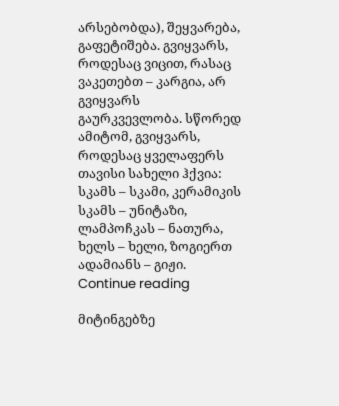არსებობდა), შეყვარება, გაფეტიშება. გვიყვარს, როდესაც ვიცით, რასაც ვაკეთებთ – კარგია, არ გვიყვარს გაურკვევლობა. სწორედ ამიტომ, გვიყვარს, როდესაც ყველაფერს თავისი სახელი ჰქვია: სკამს – სკამი, კერამიკის სკამს – უნიტაზი, ლამპოჩკას – ნათურა, ხელს – ხელი, ზოგიერთ ადამიანს – გიჟი. Continue reading

მიტინგებზე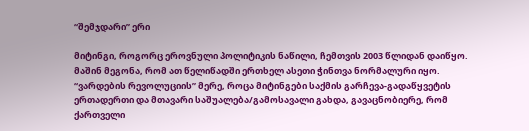“შემჯდარი” ერი

მიტინგი, როგორც ეროვნული პოლიტიკის ნაწილი, ჩემთვის 2003 წლიდან დაიწყო. მაშინ მეგონა, რომ ათ წელიწადში ერთხელ ასეთი ჭინთვა ნორმალური იყო. “ვარდების რევოლუციის” მერე, როცა მიტინგები საქმის გარჩევა-გადაწყვეტის ერთადერთი და მთავარი საშუალება/გამოსავალი გახდა, გავაცნობიერე, რომ ქართველი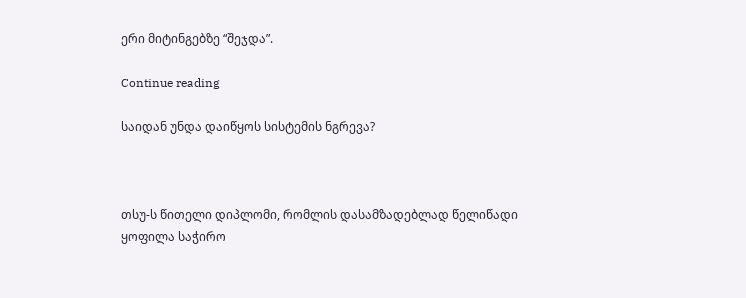ერი მიტინგებზე “შეჯდა”.

Continue reading

საიდან უნდა დაიწყოს სისტემის ნგრევა?



თსუ-ს წითელი დიპლომი, რომლის დასამზადებლად წელიწადი ყოფილა საჭირო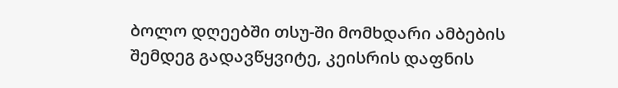ბოლო დღეებში თსუ-ში მომხდარი ამბების შემდეგ გადავწყვიტე, კეისრის დაფნის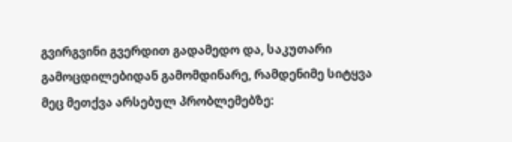გვირგვინი გვერდით გადამედო და, საკუთარი გამოცდილებიდან გამომდინარე, რამდენიმე სიტყვა მეც მეთქვა არსებულ პრობლემებზე: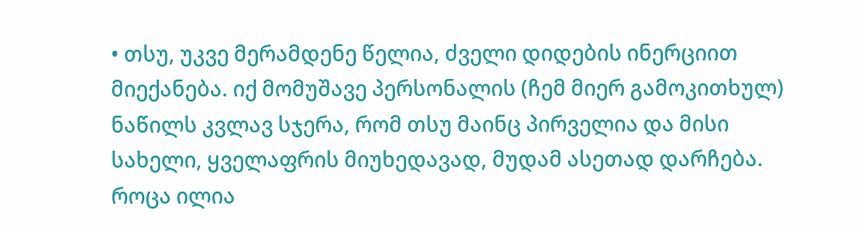• თსუ, უკვე მერამდენე წელია, ძველი დიდების ინერციით მიექანება. იქ მომუშავე პერსონალის (ჩემ მიერ გამოკითხულ) ნაწილს კვლავ სჯერა, რომ თსუ მაინც პირველია და მისი სახელი, ყველაფრის მიუხედავად, მუდამ ასეთად დარჩება. როცა ილია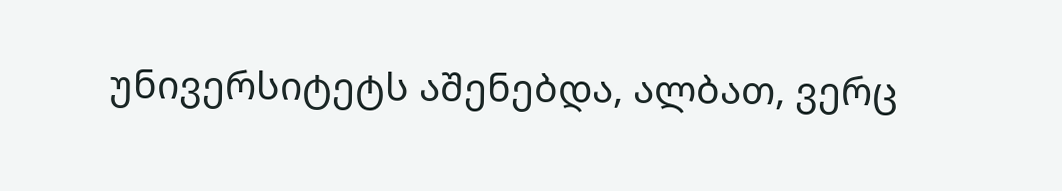უნივერსიტეტს აშენებდა, ალბათ, ვერც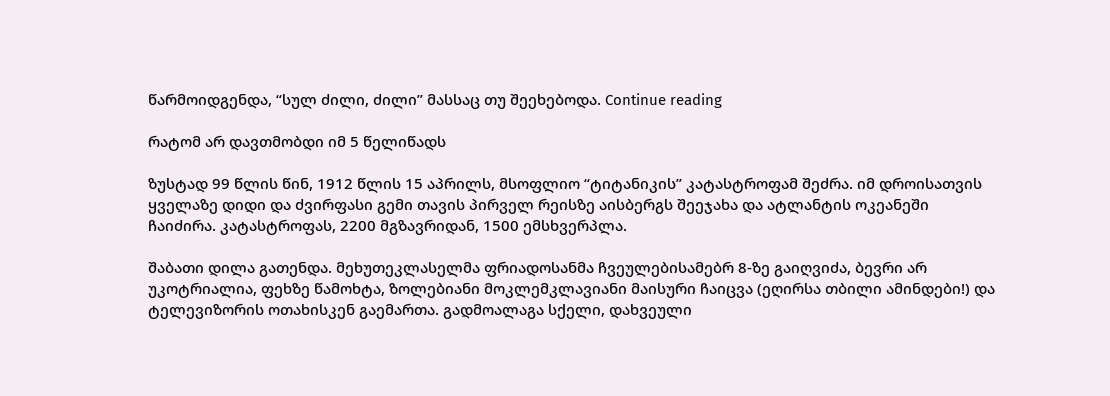წარმოიდგენდა, “სულ ძილი, ძილი” მასსაც თუ შეეხებოდა. Continue reading

რატომ არ დავთმობდი იმ 5 წელიწადს

ზუსტად 99 წლის წინ, 1912 წლის 15 აპრილს, მსოფლიო “ტიტანიკის” კატასტროფამ შეძრა. იმ დროისათვის ყველაზე დიდი და ძვირფასი გემი თავის პირველ რეისზე აისბერგს შეეჯახა და ატლანტის ოკეანეში ჩაიძირა. კატასტროფას, 2200 მგზავრიდან, 1500 ემსხვერპლა.

შაბათი დილა გათენდა. მეხუთეკლასელმა ფრიადოსანმა ჩვეულებისამებრ 8-ზე გაიღვიძა, ბევრი არ უკოტრიალია, ფეხზე წამოხტა, ზოლებიანი მოკლემკლავიანი მაისური ჩაიცვა (ეღირსა თბილი ამინდები!) და ტელევიზორის ოთახისკენ გაემართა. გადმოალაგა სქელი, დახვეული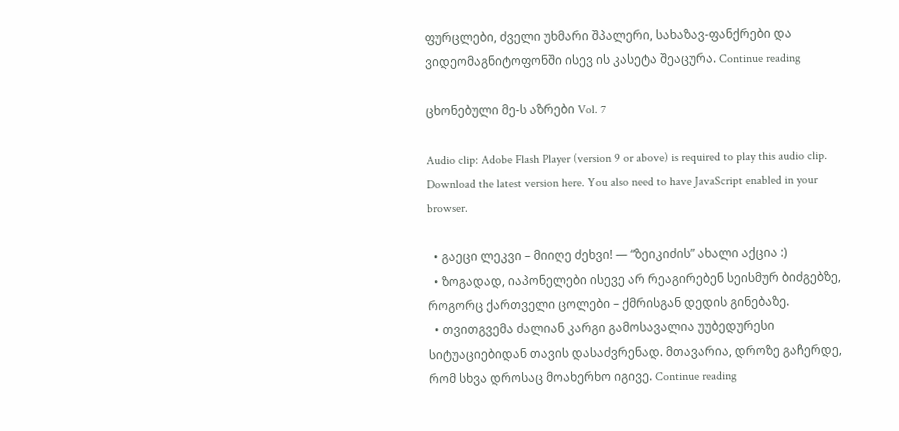ფურცლები, ძველი უხმარი შპალერი, სახაზავ-ფანქრები და ვიდეომაგნიტოფონში ისევ ის კასეტა შეაცურა. Continue reading

ცხონებული მე-ს აზრები Vol. 7

Audio clip: Adobe Flash Player (version 9 or above) is required to play this audio clip. Download the latest version here. You also need to have JavaScript enabled in your browser.

  • გაეცი ლეკვი – მიიღე ძეხვი! — “ზეიკიძის” ახალი აქცია :)
  • ზოგადად, იაპონელები ისევე არ რეაგირებენ სეისმურ ბიძგებზე, როგორც ქართველი ცოლები – ქმრისგან დედის გინებაზე.
  • თვითგვემა ძალიან კარგი გამოსავალია უუბედურესი სიტუაციებიდან თავის დასაძვრენად. მთავარია, დროზე გაჩერდე, რომ სხვა დროსაც მოახერხო იგივე. Continue reading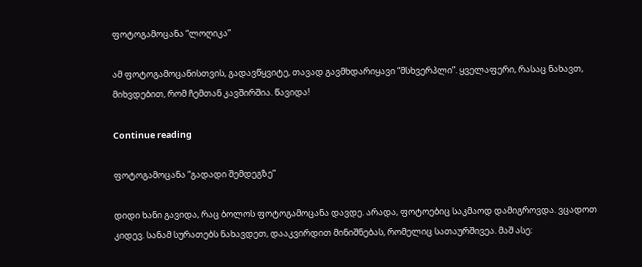ფოტოგამოცანა “ლოღიკა”

ამ ფოტოგამოცანისთვის, გადავწყვიტე, თავად გავმხდარიყავი “მსხვერპლი”. ყველაფერი, რასაც ნახავთ, მიხვდებით, რომ ჩემთან კავშირშია. წავიდა!

Continue reading

ფოტოგამოცანა “გადადი შემდეგზე”

დიდი ხანი გავიდა, რაც ბოლოს ფოტოგამოცანა დავდე. არადა, ფოტოებიც საკმაოდ დამიგროვდა. ვცადოთ კიდევ. სანამ სურათებს ნახავდეთ, დააკვირდით მინიშნებას, რომელიც სათაურშივეა. მაშ ასე: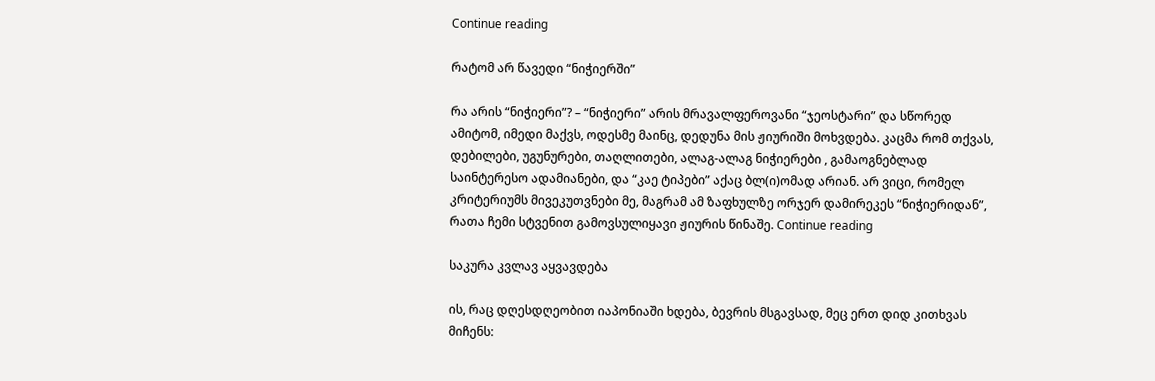Continue reading

რატომ არ წავედი “ნიჭიერში”

რა არის “ნიჭიერი”? – “ნიჭიერი” არის მრავალფეროვანი “ჯეოსტარი” და სწორედ ამიტომ, იმედი მაქვს, ოდესმე მაინც, დედუნა მის ჟიურიში მოხვდება. კაცმა რომ თქვას, დებილები, უგუნურები, თაღლითები, ალაგ-ალაგ ნიჭიერები , გამაოგნებლად საინტერესო ადამიანები, და “კაე ტიპები” აქაც ბლ(ი)ომად არიან. არ ვიცი, რომელ კრიტერიუმს მივეკუთვნები მე, მაგრამ ამ ზაფხულზე ორჯერ დამირეკეს “ნიჭიერიდან”, რათა ჩემი სტვენით გამოვსულიყავი ჟიურის წინაშე. Continue reading

საკურა კვლავ აყვავდება

ის, რაც დღესდღეობით იაპონიაში ხდება, ბევრის მსგავსად, მეც ერთ დიდ კითხვას მიჩენს: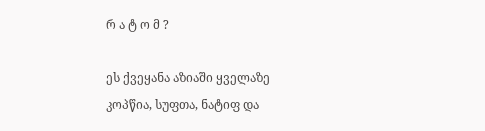რ ა ტ ო მ ?

ეს ქვეყანა აზიაში ყველაზე კოპწია, სუფთა, ნატიფ და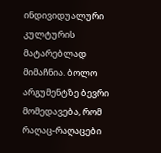ინდივიდუალური კულტურის მატარებლად მიმაჩნია. ბოლო არგუმენტზე ბევრი მომედავება, რომ რაღაც-რაღაცები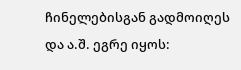ჩინელებისგან გადმოიღეს და ა.შ. ეგრე იყოს: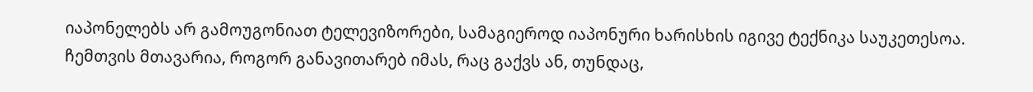იაპონელებს არ გამოუგონიათ ტელევიზორები, სამაგიეროდ იაპონური ხარისხის იგივე ტექნიკა საუკეთესოა. ჩემთვის მთავარია, როგორ განავითარებ იმას, რაც გაქვს ან, თუნდაც,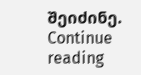შეიძინე. Continue reading